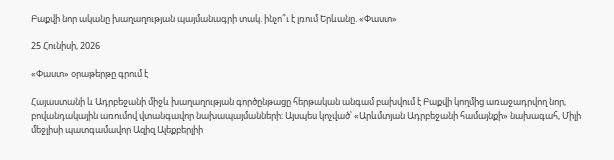Բաքվի նոր ականը խաղաղության պայմանագրի տակ. ինչո՞ւ է լռում Երևանը. «Փաստ»

25 Հունիսի, 2026

«Փաստ» օրաթերթը գրում է

Հայաստանի և Ադրբեջանի միջև խաղաղության գործընթացը հերթական անգամ բախվում է Բաքվի կողմից առաջադրվող նոր, բովանդակային առումով վտանգավոր նախապայմանների։ Այսպես կոչված՝ «Արևմտյան Ադրբեջանի համայնքի» նախագահ, Միլի մեջլիսի պատգամավոր Ազիզ Ալեքբերլիի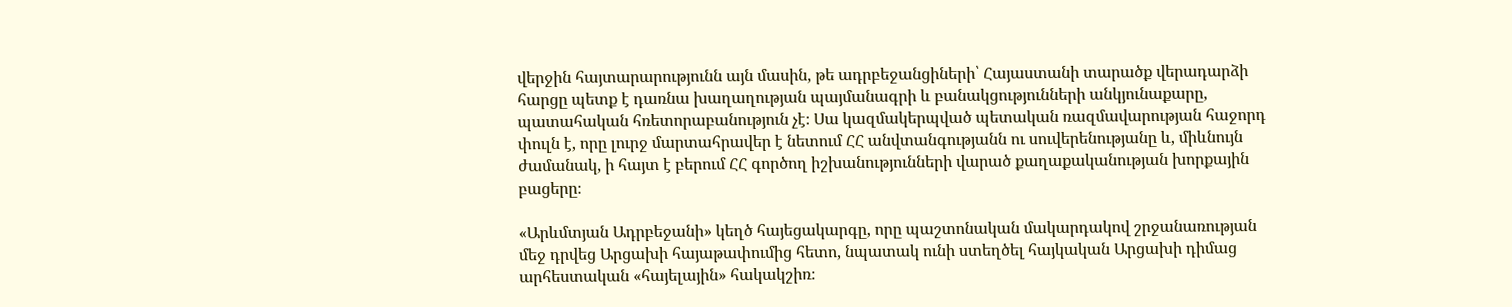վերջին հայտարարությունն այն մասին, թե ադրբեջանցիների՝ Հայաստանի տարածք վերադարձի հարցը պետք է դառնա խաղաղության պայմանագրի և բանակցությունների անկյունաքարը, պատահական հռետորաբանություն չէ։ Սա կազմակերպված պետական ռազմավարության հաջորդ փուլն է, որը լուրջ մարտահրավեր է նետում ՀՀ անվտանգությանն ու սուվերենությանը և, միևնույն ժամանակ, ի հայտ է բերում ՀՀ գործող իշխանությունների վարած քաղաքականության խորքային բացերը։

«Արևմտյան Ադրբեջանի» կեղծ հայեցակարգը, որը պաշտոնական մակարդակով շրջանառության մեջ դրվեց Արցախի հայաթափումից հետո, նպատակ ունի ստեղծել հայկական Արցախի դիմաց արհեստական «հայելային» հակակշիռ։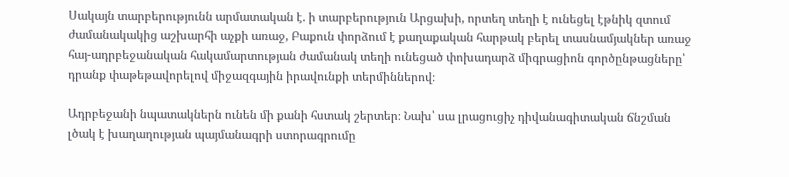Սակայն տարբերությունն արմատական է. ի տարբերություն Արցախի, որտեղ տեղի է ունեցել էթնիկ զտում ժամանակակից աշխարհի աչքի առաջ, Բաքուն փորձում է քաղաքական հարթակ բերել տասնամյակներ առաջ հայ-ադրբեջանական հակամարտության ժամանակ տեղի ունեցած փոխադարձ միգրացիոն գործընթացները՝ դրանք փաթեթավորելով միջազգային իրավունքի տերմիններով։

Ադրբեջանի նպատակներն ունեն մի քանի հստակ շերտեր։ Նախ՝ սա լրացուցիչ դիվանագիտական ճնշման լծակ է խաղաղության պայմանագրի ստորագրումը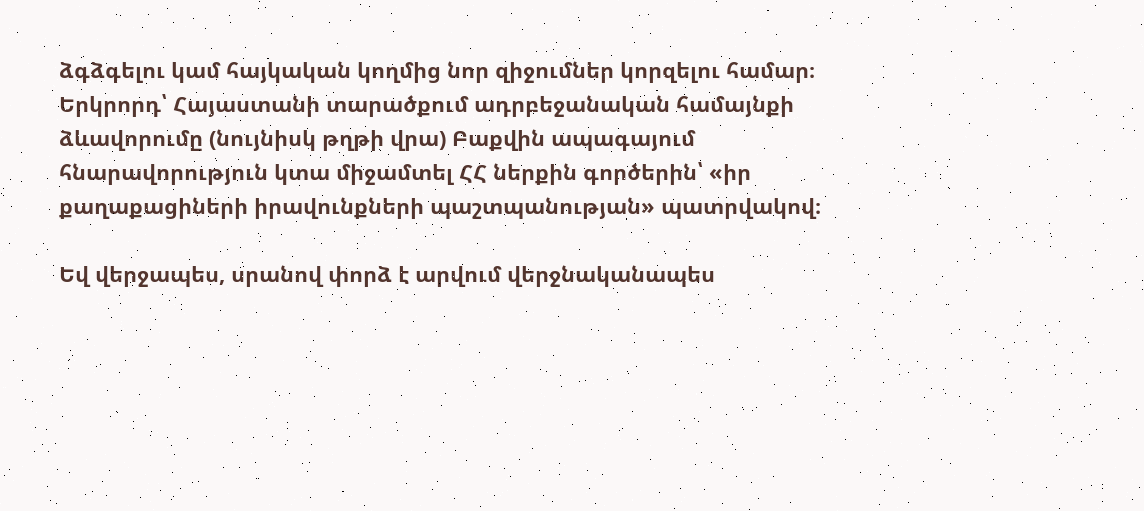ձգձգելու կամ հայկական կողմից նոր զիջումներ կորզելու համար։ Երկրորդ՝ Հայաստանի տարածքում ադրբեջանական համայնքի ձևավորումը (նույնիսկ թղթի վրա) Բաքվին ապագայում հնարավորություն կտա միջամտել ՀՀ ներքին գործերին՝ «իր քաղաքացիների իրավունքների պաշտպանության» պատրվակով։

Եվ վերջապես, սրանով փորձ է արվում վերջնականապես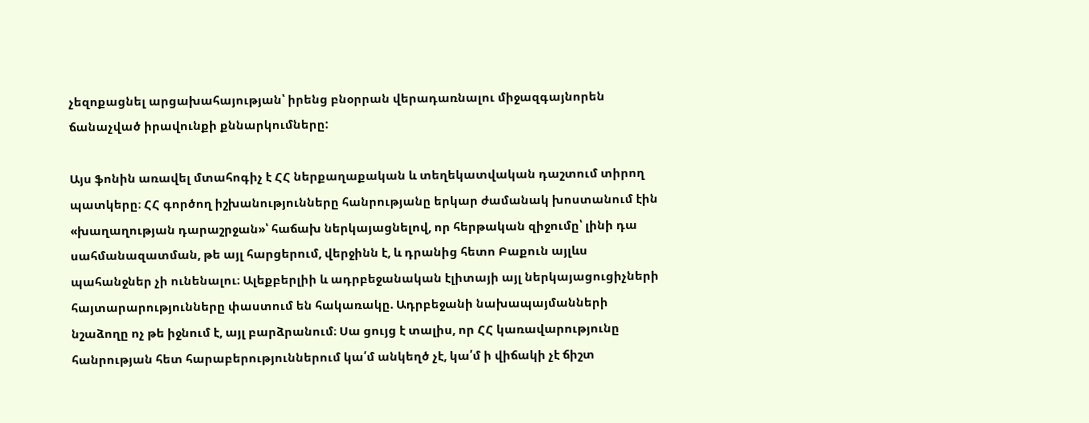չեզոքացնել արցախահայության՝ իրենց բնօրրան վերադառնալու միջազգայնորեն ճանաչված իրավունքի քննարկումները:

Այս ֆոնին առավել մտահոգիչ է ՀՀ ներքաղաքական և տեղեկատվական դաշտում տիրող պատկերը։ ՀՀ գործող իշխանությունները հանրությանը երկար ժամանակ խոստանում էին «խաղաղության դարաշրջան»՝ հաճախ ներկայացնելով, որ հերթական զիջումը՝ լինի դա սահմանազատման, թե այլ հարցերում, վերջինն է, և դրանից հետո Բաքուն այլևս պահանջներ չի ունենալու։ Ալեքբերլիի և ադրբեջանական էլիտայի այլ ներկայացուցիչների հայտարարությունները փաստում են հակառակը. Ադրբեջանի նախապայմանների նշաձողը ոչ թե իջնում է, այլ բարձրանում։ Սա ցույց է տալիս, որ ՀՀ կառավարությունը հանրության հետ հարաբերություններում կա՛մ անկեղծ չէ, կա՛մ ի վիճակի չէ ճիշտ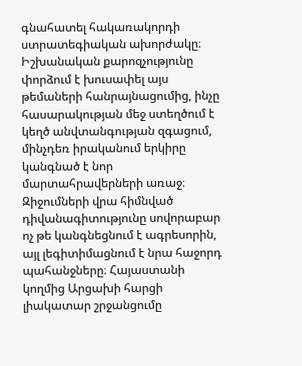գնահատել հակառակորդի ստրատեգիական ախորժակը։ Իշխանական քարոզչությունը փորձում է խուսափել այս թեմաների հանրայնացումից, ինչը հասարակության մեջ ստեղծում է կեղծ անվտանգության զգացում, մինչդեռ իրականում երկիրը կանգնած է նոր մարտահրավերների առաջ։ Զիջումների վրա հիմնված դիվանագիտությունը սովորաբար ոչ թե կանգնեցնում է ագրեսորին, այլ լեգիտիմացնում է նրա հաջորդ պահանջները։ Հայաստանի կողմից Արցախի հարցի լիակատար շրջանցումը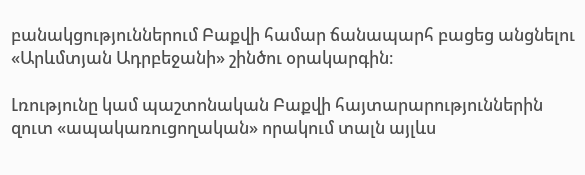բանակցություններում Բաքվի համար ճանապարհ բացեց անցնելու «Արևմտյան Ադրբեջանի» շինծու օրակարգին։

Լռությունը կամ պաշտոնական Բաքվի հայտարարություններին զուտ «ապակառուցողական» որակում տալն այլևս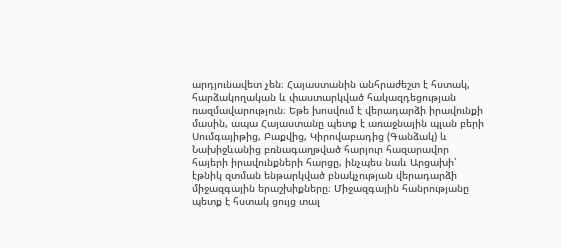արդյունավետ չեն։ Հայաստանին անհրաժեշտ է հստակ, հարձակողական և փաստարկված հակազդեցության ռազմավարություն։ Եթե խոսվում է վերադարձի իրավունքի մասին, ապա Հայաստանը պետք է առաջնային պլան բերի Սումգայիթից, Բաքվից, Կիրովաբադից (Գանձակ) և Նախիջևանից բռնագաղթված հարյուր հազարավոր հայերի իրավունքների հարցը, ինչպես նաև Արցախի՝ էթնիկ զտման ենթարկված բնակչության վերադարձի միջազգային երաշխիքները։ Միջազգային հանրությանը պետք է հստակ ցույց տալ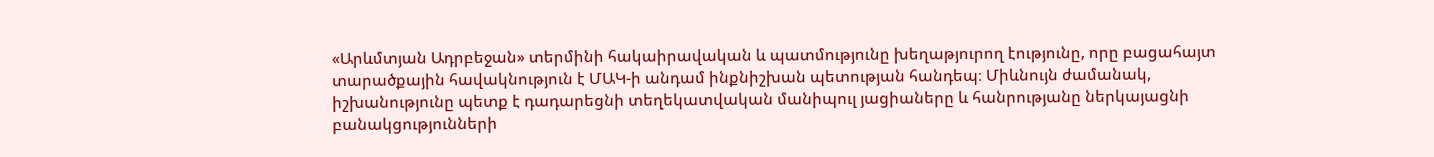«Արևմտյան Ադրբեջան» տերմինի հակաիրավական և պատմությունը խեղաթյուրող էությունը, որը բացահայտ տարածքային հավակնություն է ՄԱԿ-ի անդամ ինքնիշխան պետության հանդեպ։ Միևնույն ժամանակ, իշխանությունը պետք է դադարեցնի տեղեկատվական մանիպուլ յացիաները և հանրությանը ներկայացնի բանակցությունների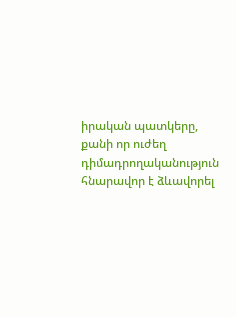իրական պատկերը, քանի որ ուժեղ դիմադրողականություն հնարավոր է ձևավորել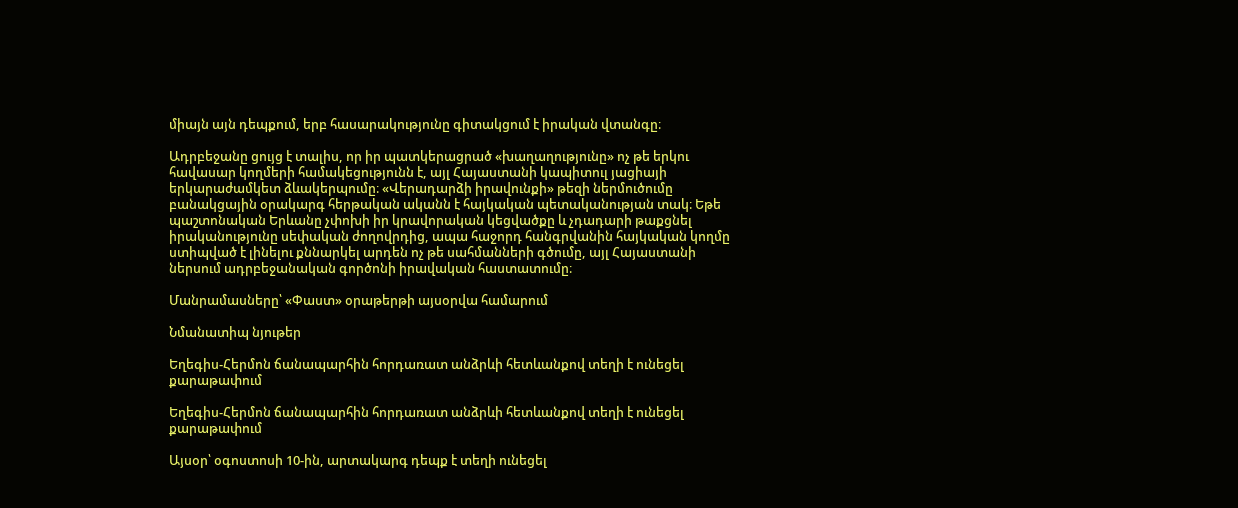միայն այն դեպքում, երբ հասարակությունը գիտակցում է իրական վտանգը։

Ադրբեջանը ցույց է տալիս, որ իր պատկերացրած «խաղաղությունը» ոչ թե երկու հավասար կողմերի համակեցությունն է, այլ Հայաստանի կապիտուլ յացիայի երկարաժամկետ ձևակերպումը։ «Վերադարձի իրավունքի» թեզի ներմուծումը բանակցային օրակարգ հերթական ականն է հայկական պետականության տակ։ Եթե պաշտոնական Երևանը չփոխի իր կրավորական կեցվածքը և չդադարի թաքցնել իրականությունը սեփական ժողովրդից, ապա հաջորդ հանգրվանին հայկական կողմը ստիպված է լինելու քննարկել արդեն ոչ թե սահմանների գծումը, այլ Հայաստանի ներսում ադրբեջանական գործոնի իրավական հաստատումը։

Մանրամասները՝ «Փաստ» օրաթերթի այսօրվա համարում

Նմանատիպ նյութեր

Եղեգիս-Հերմոն ճանապարհին հորդառատ անձրևի հետևանքով տեղի է ունեցել քարաթափում

Եղեգիս-Հերմոն ճանապարհին հորդառատ անձրևի հետևանքով տեղի է ունեցել քարաթափում

Այսօր՝ օգոստոսի 10-ին, արտակարգ դեպք է տեղի ունեցել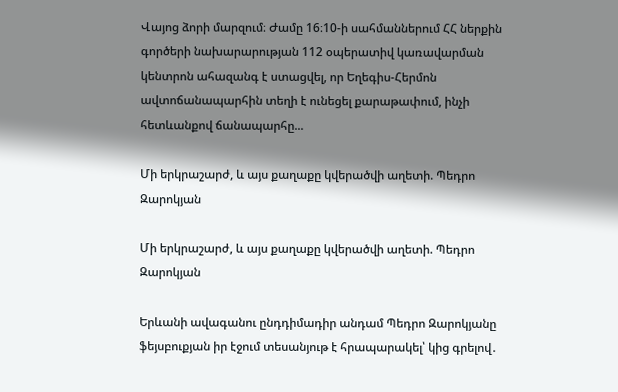Վայոց ձորի մարզում։ Ժամը 16։10-ի սահմաններում ՀՀ ներքին գործերի նախարարության 112 օպերատիվ կառավարման կենտրոն ահազանգ է ստացվել, որ Եղեգիս-Հերմոն ավտոճանապարհին տեղի է ունեցել քարաթափում, ինչի հետևանքով ճանապարհը...

Մի երկրաշարժ, և այս քաղաքը կվերածվի աղետի. Պեդրո Զարոկյան

Մի երկրաշարժ, և այս քաղաքը կվերածվի աղետի. Պեդրո Զարոկյան

Երևանի ավագանու ընդդիմադիր անդամ Պեդրո Զարոկյանը ֆեյսբուքյան իր էջում տեսանյութ է հրապարակել՝ կից գրելով․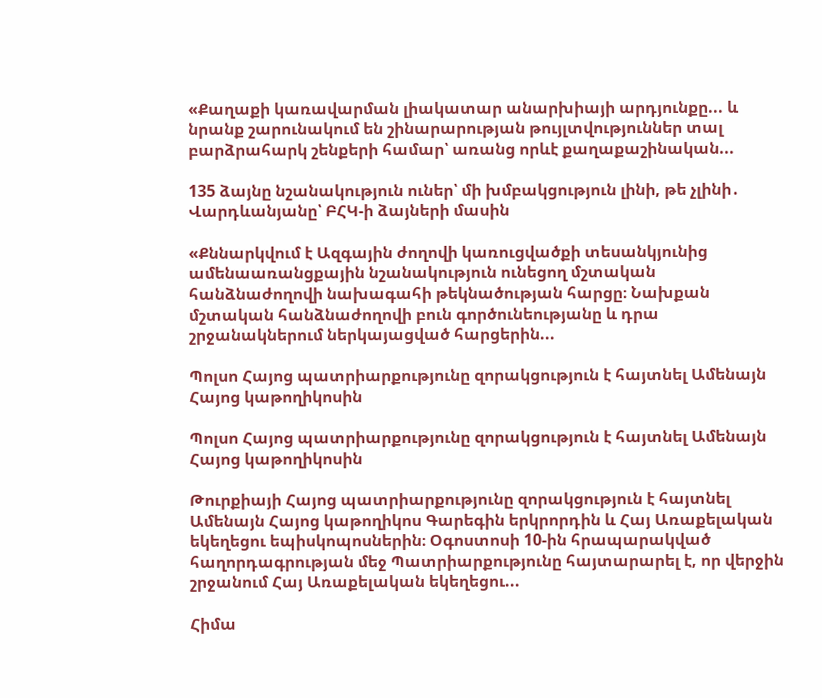«Քաղաքի կառավարման լիակատար անարխիայի արդյունքը... և նրանք շարունակում են շինարարության թույլտվություններ տալ բարձրահարկ շենքերի համար՝ առանց որևէ քաղաքաշինական...

135 ձայնը նշանակություն ուներ՝ մի խմբակցություն լինի, թե չլինի․ Վարդևանյանը՝ ԲՀԿ-ի ձայների մասին

«Քննարկվում է Ազգային ժողովի կառուցվածքի տեսանկյունից ամենաառանցքային նշանակություն ունեցող մշտական հանձնաժողովի նախագահի թեկնածության հարցը։ Նախքան մշտական հանձնաժողովի բուն գործունեությանը և դրա շրջանակներում ներկայացված հարցերին...

Պոլսո Հայոց պատրիարքությունը զորակցություն է հայտնել Ամենայն Հայոց կաթողիկոսին

Պոլսո Հայոց պատրիարքությունը զորակցություն է հայտնել Ամենայն Հայոց կաթողիկոսին

Թուրքիայի Հայոց պատրիարքությունը զորակցություն է հայտնել Ամենայն Հայոց կաթողիկոս Գարեգին երկրորդին և Հայ Առաքելական եկեղեցու եպիսկոպոսներին։ Օգոստոսի 10-ին հրապարակված հաղորդագրության մեջ Պատրիարքությունը հայտարարել է, որ վերջին շրջանում Հայ Առաքելական եկեղեցու...

Հիմա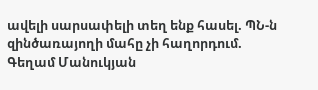ավելի սարսափելի տեղ ենք հասել. ՊՆ-ն զինծառայողի մահը չի հաղորդում. Գեղամ Մանուկյան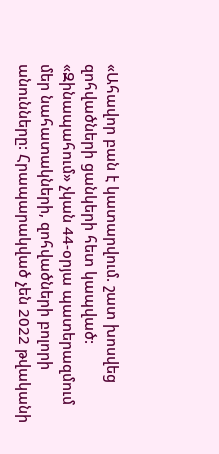«Ահավոր բան է կատարվում. շատ խոսվեց զոհվածների ցանկերի հետ կապված:  «Զինապահում» չկան 44-օրյա պատերազմում մեր նահատակների, զոհվածների բոլորի անունները: Հրապարակված չեն 2022 թվականի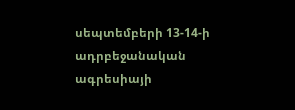սեպտեմբերի 13-14-ի ադրբեջանական ագրեսիայի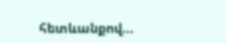հետևանքով...